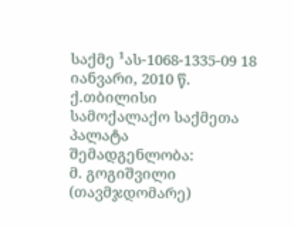საქმე ¹ას-1068-1335-09 18 იანვარი, 2010 წ.
ქ.თბილისი
სამოქალაქო საქმეთა პალატა
შემადგენლობა:
მ. გოგიშვილი (თავმჯდომარე)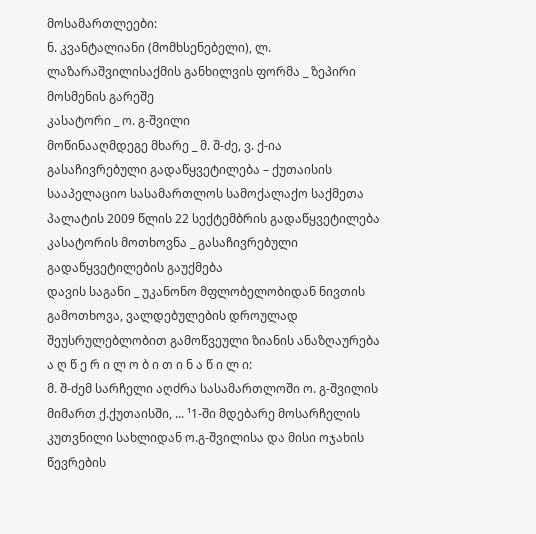მოსამართლეები:
ნ. კვანტალიანი (მომხსენებელი), ლ. ლაზარაშვილისაქმის განხილვის ფორმა _ ზეპირი მოსმენის გარეშე
კასატორი _ ო. გ-შვილი
მოწინააღმდეგე მხარე _ მ. შ-ძე, ვ. ქ-ია
გასაჩივრებული გადაწყვეტილება – ქუთაისის სააპელაციო სასამართლოს სამოქალაქო საქმეთა პალატის 2009 წლის 22 სექტემბრის გადაწყვეტილება
კასატორის მოთხოვნა _ გასაჩივრებული გადაწყვეტილების გაუქმება
დავის საგანი _ უკანონო მფლობელობიდან ნივთის გამოთხოვა, ვალდებულების დროულად შეუსრულებლობით გამოწვეული ზიანის ანაზღაურება
ა ღ წ ე რ ი ლ ო ბ ი თ ი ნ ა წ ი ლ ი:
მ. შ-ძემ სარჩელი აღძრა სასამართლოში ო. გ-შვილის მიმართ ქ.ქუთაისში, ... ¹1-ში მდებარე მოსარჩელის კუთვნილი სახლიდან ო.გ-შვილისა და მისი ოჯახის წევრების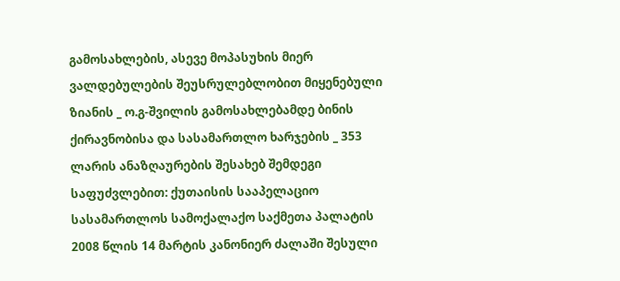გამოსახლების, ასევე მოპასუხის მიერ ვალდებულების შეუსრულებლობით მიყენებული ზიანის _ ო.გ-შვილის გამოსახლებამდე ბინის ქირავნობისა და სასამართლო ხარჯების _ 353 ლარის ანაზღაურების შესახებ შემდეგი საფუძვლებით: ქუთაისის სააპელაციო სასამართლოს სამოქალაქო საქმეთა პალატის 2008 წლის 14 მარტის კანონიერ ძალაში შესული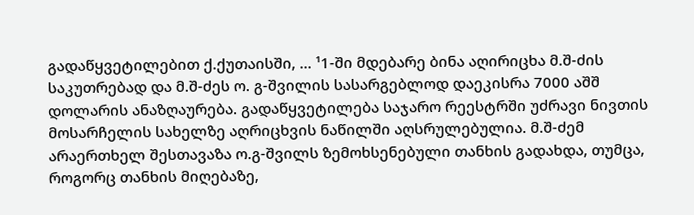გადაწყვეტილებით ქ.ქუთაისში, ... ¹1-ში მდებარე ბინა აღირიცხა მ.შ-ძის საკუთრებად და მ.შ-ძეს ო. გ-შვილის სასარგებლოდ დაეკისრა 7000 აშშ დოლარის ანაზღაურება. გადაწყვეტილება საჯარო რეესტრში უძრავი ნივთის მოსარჩელის სახელზე აღრიცხვის ნაწილში აღსრულებულია. მ.შ-ძემ არაერთხელ შესთავაზა ო.გ-შვილს ზემოხსენებული თანხის გადახდა, თუმცა, როგორც თანხის მიღებაზე,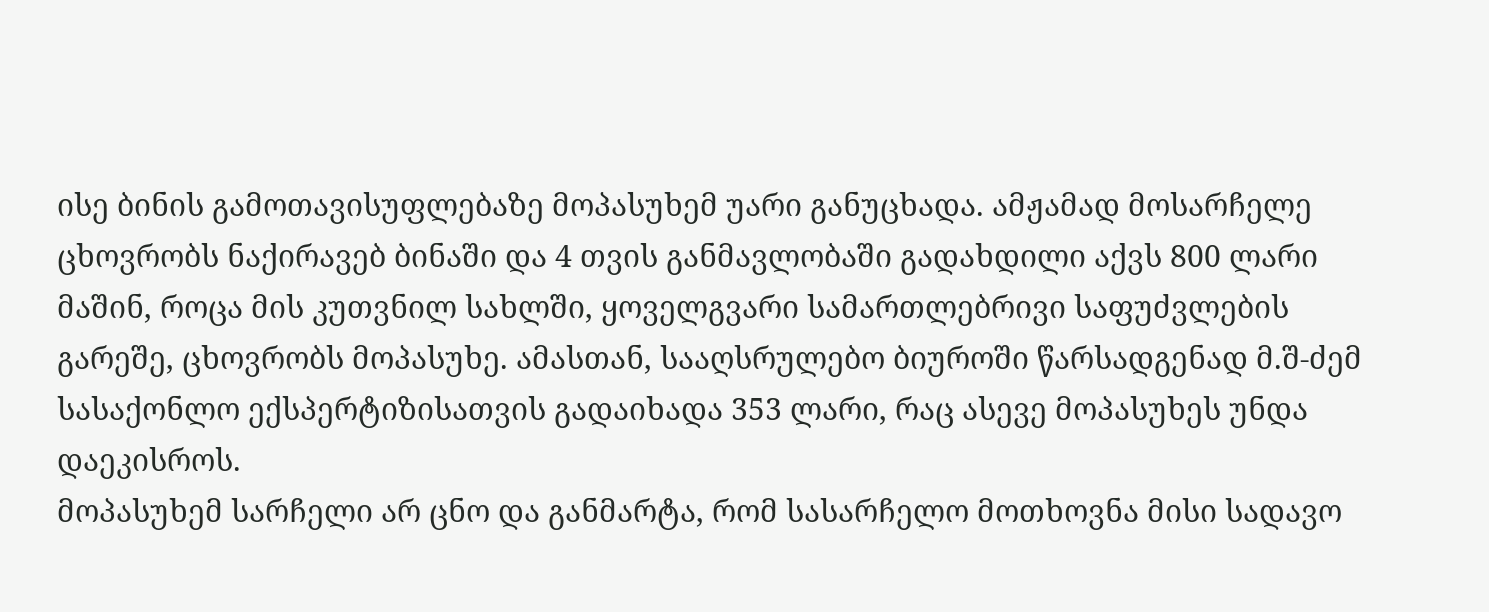ისე ბინის გამოთავისუფლებაზე მოპასუხემ უარი განუცხადა. ამჟამად მოსარჩელე ცხოვრობს ნაქირავებ ბინაში და 4 თვის განმავლობაში გადახდილი აქვს 800 ლარი მაშინ, როცა მის კუთვნილ სახლში, ყოველგვარი სამართლებრივი საფუძვლების გარეშე, ცხოვრობს მოპასუხე. ამასთან, სააღსრულებო ბიუროში წარსადგენად მ.შ-ძემ სასაქონლო ექსპერტიზისათვის გადაიხადა 353 ლარი, რაც ასევე მოპასუხეს უნდა დაეკისროს.
მოპასუხემ სარჩელი არ ცნო და განმარტა, რომ სასარჩელო მოთხოვნა მისი სადავო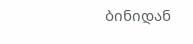ბინიდან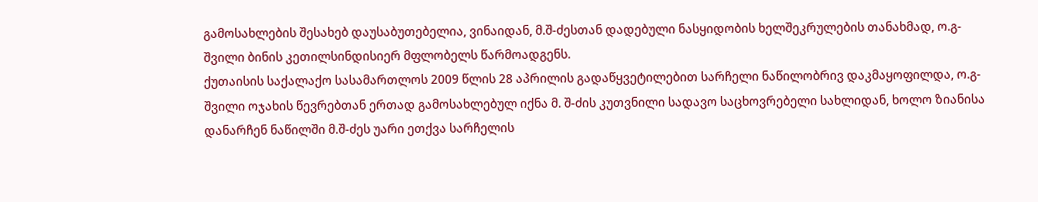გამოსახლების შესახებ დაუსაბუთებელია, ვინაიდან, მ.შ-ძესთან დადებული ნასყიდობის ხელშეკრულების თანახმად, ო.გ-შვილი ბინის კეთილსინდისიერ მფლობელს წარმოადგენს.
ქუთაისის საქალაქო სასამართლოს 2009 წლის 28 აპრილის გადაწყვეტილებით სარჩელი ნაწილობრივ დაკმაყოფილდა, ო.გ-შვილი ოჯახის წევრებთან ერთად გამოსახლებულ იქნა მ. შ-ძის კუთვნილი სადავო საცხოვრებელი სახლიდან, ხოლო ზიანისა დანარჩენ ნაწილში მ.შ-ძეს უარი ეთქვა სარჩელის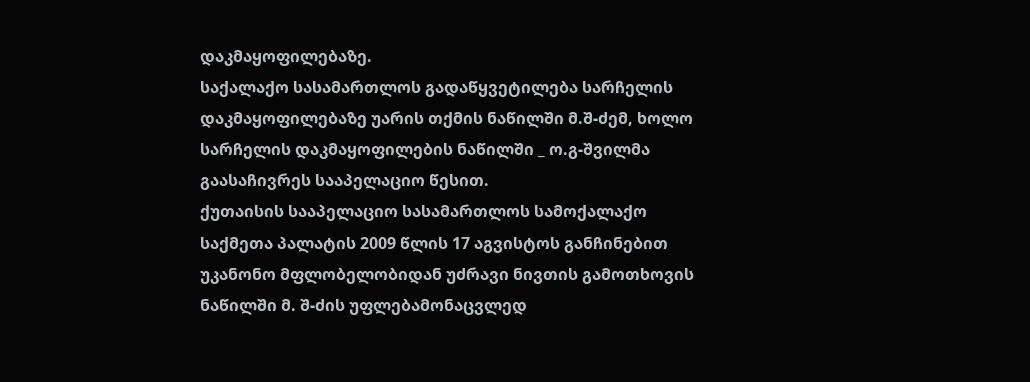დაკმაყოფილებაზე.
საქალაქო სასამართლოს გადაწყვეტილება სარჩელის დაკმაყოფილებაზე უარის თქმის ნაწილში მ.შ-ძემ, ხოლო სარჩელის დაკმაყოფილების ნაწილში _ ო.გ-შვილმა გაასაჩივრეს სააპელაციო წესით.
ქუთაისის სააპელაციო სასამართლოს სამოქალაქო საქმეთა პალატის 2009 წლის 17 აგვისტოს განჩინებით უკანონო მფლობელობიდან უძრავი ნივთის გამოთხოვის ნაწილში მ. შ-ძის უფლებამონაცვლედ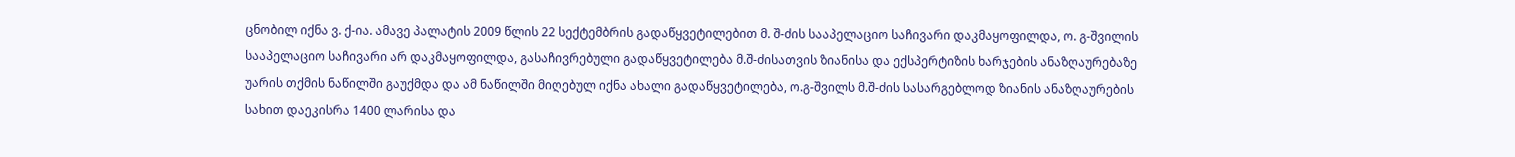ცნობილ იქნა ვ. ქ-ია. ამავე პალატის 2009 წლის 22 სექტემბრის გადაწყვეტილებით მ. შ-ძის სააპელაციო საჩივარი დაკმაყოფილდა, ო. გ-შვილის სააპელაციო საჩივარი არ დაკმაყოფილდა, გასაჩივრებული გადაწყვეტილება მ.შ-ძისათვის ზიანისა და ექსპერტიზის ხარჯების ანაზღაურებაზე უარის თქმის ნაწილში გაუქმდა და ამ ნაწილში მიღებულ იქნა ახალი გადაწყვეტილება, ო.გ-შვილს მ.შ-ძის სასარგებლოდ ზიანის ანაზღაურების სახით დაეკისრა 1400 ლარისა და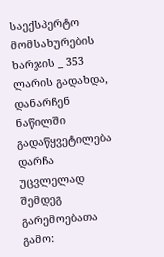საექსპერტო მომსახურების ხარჯის _ 353 ლარის გადახდა, დანარჩენ ნაწილში გადაწყვეტილება დარჩა უცვლელად შემდეგ გარემოებათა გამო: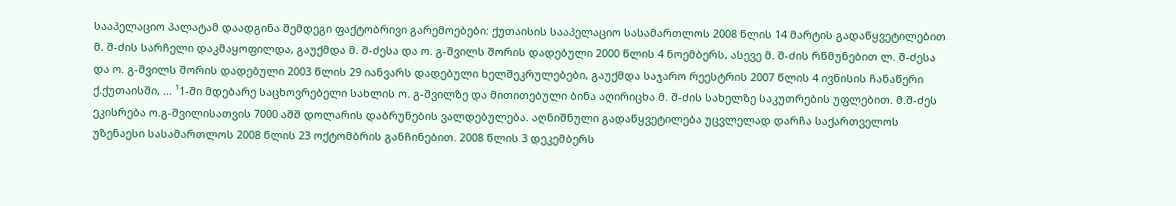სააპელაციო პალატამ დაადგინა შემდეგი ფაქტობრივი გარემოებები: ქუთაისის სააპელაციო სასამართლოს 2008 წლის 14 მარტის გადაწყვეტილებით მ. შ-ძის სარჩელი დაკმაყოფილდა, გაუქმდა მ. შ-ძესა და ო. გ-შვილს შორის დადებული 2000 წლის 4 ნოემბერს, ასევე მ. შ-ძის რწმუნებით ლ. შ-ძესა და ო. გ-შვილს შორის დადებული 2003 წლის 29 იანვარს დადებული ხელშეკრულებები, გაუქმდა საჯარო რეესტრის 2007 წლის 4 ივნისის ჩანაწერი ქ.ქუთაისში, ... ¹1-ში მდებარე საცხოვრებელი სახლის ო. გ-შვილზე და მითითებული ბინა აღირიცხა მ. შ-ძის სახელზე საკუთრების უფლებით. მ.შ-ძეს ეკისრება ო.გ-შვილისათვის 7000 აშშ დოლარის დაბრუნების ვალდებულება. აღნიშნული გადაწყვეტილება უცვლელად დარჩა საქართველოს უზენაესი სასამართლოს 2008 წლის 23 ოქტომბრის განჩინებით. 2008 წლის 3 დეკემბერს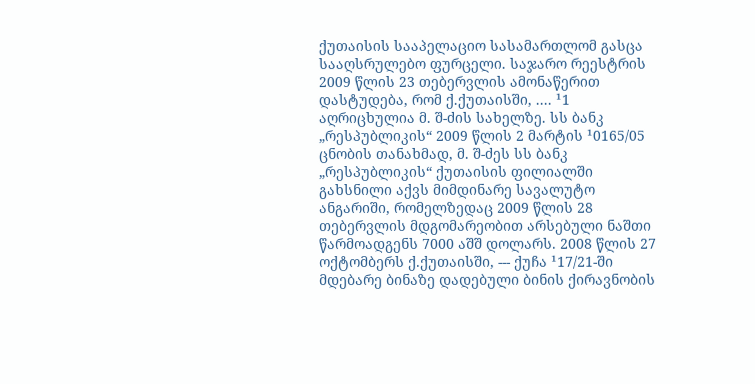ქუთაისის სააპელაციო სასამართლომ გასცა სააღსრულებო ფურცელი. საჯარო რეესტრის 2009 წლის 23 თებერვლის ამონაწერით დასტუდება, რომ ქ.ქუთაისში, .... ¹1 აღრიცხულია მ. შ-ძის სახელზე. სს ბანკ „რესპუბლიკის“ 2009 წლის 2 მარტის ¹0165/05 ცნობის თანახმად, მ. შ-ძეს სს ბანკ „რესპუბლიკის“ ქუთაისის ფილიალში გახსნილი აქვს მიმდინარე სავალუტო ანგარიში, რომელზედაც 2009 წლის 28 თებერვლის მდგომარეობით არსებული ნაშთი წარმოადგენს 7000 აშშ დოლარს. 2008 წლის 27 ოქტომბერს ქ.ქუთაისში, --- ქუჩა ¹17/21-ში მდებარე ბინაზე დადებული ბინის ქირავნობის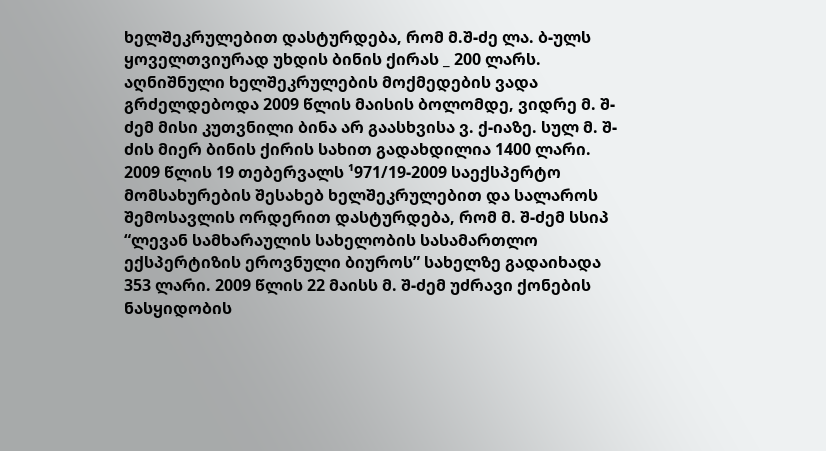ხელშეკრულებით დასტურდება, რომ მ.შ-ძე ლა. ბ-ულს ყოველთვიურად უხდის ბინის ქირას _ 200 ლარს. აღნიშნული ხელშეკრულების მოქმედების ვადა გრძელდებოდა 2009 წლის მაისის ბოლომდე, ვიდრე მ. შ-ძემ მისი კუთვნილი ბინა არ გაასხვისა ვ. ქ-იაზე. სულ მ. შ-ძის მიერ ბინის ქირის სახით გადახდილია 1400 ლარი. 2009 წლის 19 თებერვალს ¹971/19-2009 საექსპერტო მომსახურების შესახებ ხელშეკრულებით და სალაროს შემოსავლის ორდერით დასტურდება, რომ მ. შ-ძემ სსიპ “ლევან სამხარაულის სახელობის სასამართლო ექსპერტიზის ეროვნული ბიუროს” სახელზე გადაიხადა 353 ლარი. 2009 წლის 22 მაისს მ. შ-ძემ უძრავი ქონების ნასყიდობის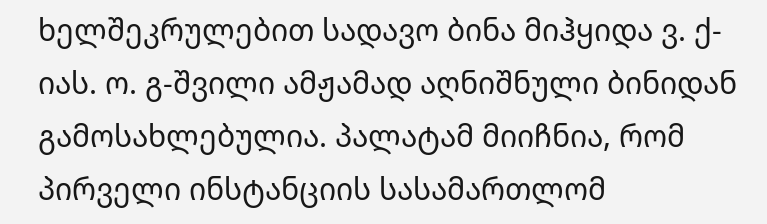ხელშეკრულებით სადავო ბინა მიჰყიდა ვ. ქ-იას. ო. გ-შვილი ამჟამად აღნიშნული ბინიდან გამოსახლებულია. პალატამ მიიჩნია, რომ პირველი ინსტანციის სასამართლომ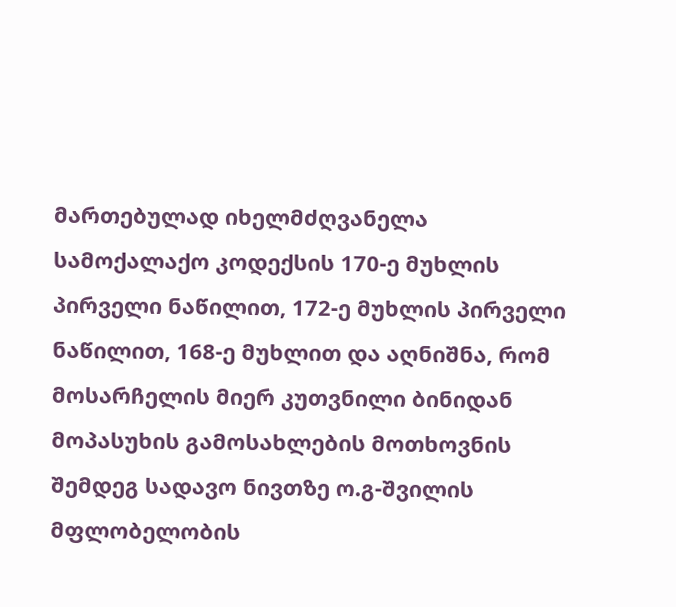მართებულად იხელმძღვანელა სამოქალაქო კოდექსის 170-ე მუხლის პირველი ნაწილით, 172-ე მუხლის პირველი ნაწილით, 168-ე მუხლით და აღნიშნა, რომ მოსარჩელის მიერ კუთვნილი ბინიდან მოპასუხის გამოსახლების მოთხოვნის შემდეგ სადავო ნივთზე ო.გ-შვილის მფლობელობის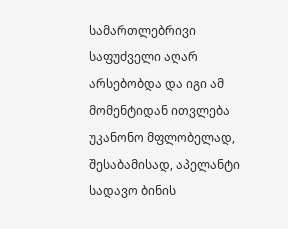სამართლებრივი საფუძველი აღარ არსებობდა და იგი ამ მომენტიდან ითვლება უკანონო მფლობელად, შესაბამისად, აპელანტი სადავო ბინის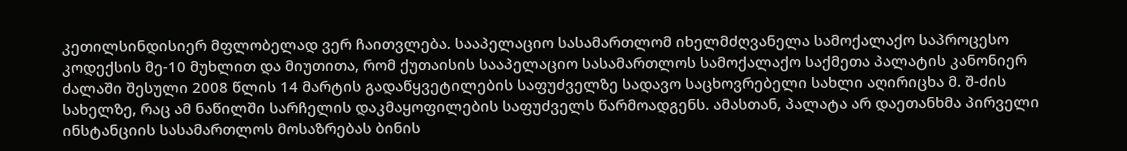კეთილსინდისიერ მფლობელად ვერ ჩაითვლება. სააპელაციო სასამართლომ იხელმძღვანელა სამოქალაქო საპროცესო კოდექსის მე-10 მუხლით და მიუთითა, რომ ქუთაისის სააპელაციო სასამართლოს სამოქალაქო საქმეთა პალატის კანონიერ ძალაში შესული 2008 წლის 14 მარტის გადაწყვეტილების საფუძველზე სადავო საცხოვრებელი სახლი აღირიცხა მ. შ-ძის სახელზე, რაც ამ ნაწილში სარჩელის დაკმაყოფილების საფუძველს წარმოადგენს. ამასთან, პალატა არ დაეთანხმა პირველი ინსტანციის სასამართლოს მოსაზრებას ბინის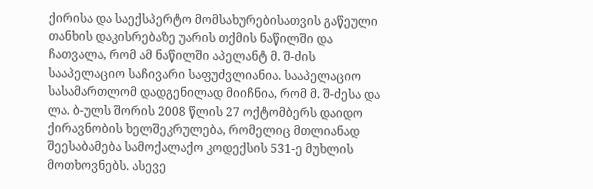ქირისა და საექსპერტო მომსახურებისათვის გაწეული თანხის დაკისრებაზე უარის თქმის ნაწილში და ჩათვალა, რომ ამ ნაწილში აპელანტ მ. შ-ძის სააპელაციო საჩივარი საფუძვლიანია. სააპელაციო სასამართლომ დადგენილად მიიჩნია, რომ მ. შ-ძესა და ლა. ბ-ულს შორის 2008 წლის 27 ოქტომბერს დაიდო ქირავნობის ხელშეკრულება, რომელიც მთლიანად შეესაბამება სამოქალაქო კოდექსის 531-ე მუხლის მოთხოვნებს. ასევე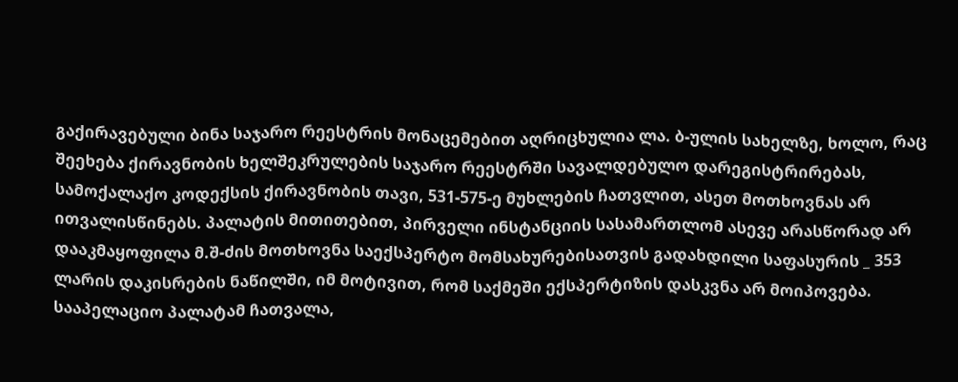გაქირავებული ბინა საჯარო რეესტრის მონაცემებით აღრიცხულია ლა. ბ-ულის სახელზე, ხოლო, რაც შეეხება ქირავნობის ხელშეკრულების საჯარო რეესტრში სავალდებულო დარეგისტრირებას, სამოქალაქო კოდექსის ქირავნობის თავი, 531-575-ე მუხლების ჩათვლით, ასეთ მოთხოვნას არ ითვალისწინებს. პალატის მითითებით, პირველი ინსტანციის სასამართლომ ასევე არასწორად არ დააკმაყოფილა მ.შ-ძის მოთხოვნა საექსპერტო მომსახურებისათვის გადახდილი საფასურის _ 353 ლარის დაკისრების ნაწილში, იმ მოტივით, რომ საქმეში ექსპერტიზის დასკვნა არ მოიპოვება. სააპელაციო პალატამ ჩათვალა,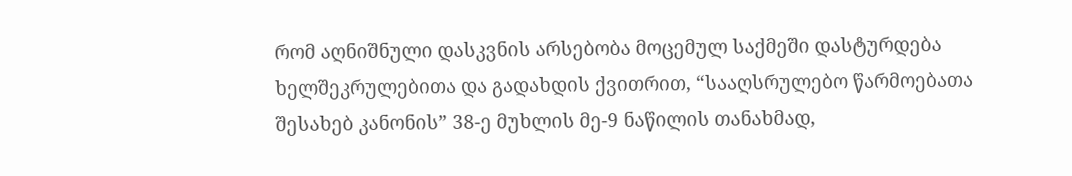რომ აღნიშნული დასკვნის არსებობა მოცემულ საქმეში დასტურდება ხელშეკრულებითა და გადახდის ქვითრით, “სააღსრულებო წარმოებათა შესახებ კანონის” 38-ე მუხლის მე-9 ნაწილის თანახმად,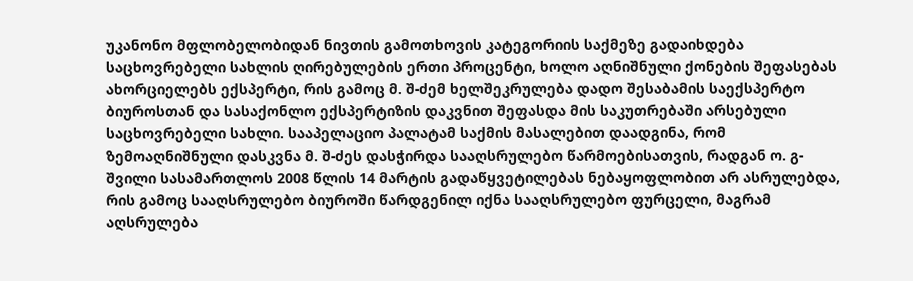უკანონო მფლობელობიდან ნივთის გამოთხოვის კატეგორიის საქმეზე გადაიხდება საცხოვრებელი სახლის ღირებულების ერთი პროცენტი, ხოლო აღნიშნული ქონების შეფასებას ახორციელებს ექსპერტი, რის გამოც მ. შ-ძემ ხელშეკრულება დადო შესაბამის საექსპერტო ბიუროსთან და სასაქონლო ექსპერტიზის დაკვნით შეფასდა მის საკუთრებაში არსებული საცხოვრებელი სახლი. სააპელაციო პალატამ საქმის მასალებით დაადგინა, რომ ზემოაღნიშნული დასკვნა მ. შ-ძეს დასჭირდა სააღსრულებო წარმოებისათვის, რადგან ო. გ-შვილი სასამართლოს 2008 წლის 14 მარტის გადაწყვეტილებას ნებაყოფლობით არ ასრულებდა, რის გამოც სააღსრულებო ბიუროში წარდგენილ იქნა სააღსრულებო ფურცელი, მაგრამ აღსრულება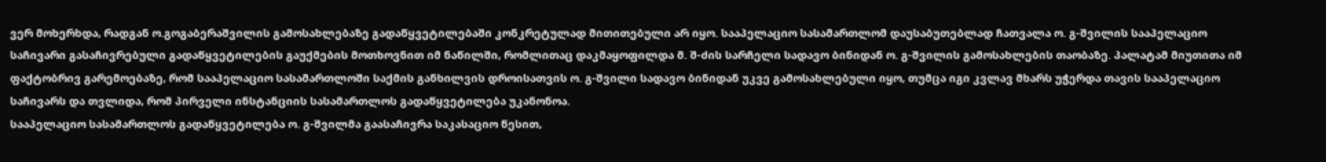ვერ მოხერხდა, რადგან ო.გოგაბერაშვილის გამოსახლებაზე გადაწყვეტილებაში კონკრეტულად მითითებული არ იყო. სააპელაციო სასამართლომ დაუსაბუთებლად ჩათვალა ო. გ-შვილის სააპელაციო საჩივარი გასაჩივრებული გადაწყვეტილების გაუქმების მოთხოვნით იმ ნაწილში, რომლითაც დაკმაყოფილდა მ. შ-ძის სარჩელი სადავო ბინიდან ო. გ-შვილის გამოსახლების თაობაზე. პალატამ მიუთითა იმ ფაქტობრივ გარემოებაზე, რომ სააპელაციო სასამართლოში საქმის განხილვის დროისათვის ო. გ-შვილი სადავო ბინიდან უკვე გამოსახლებული იყო, თუმცა იგი კვლავ მხარს უჭერდა თავის სააპელაციო საჩივარს და თვლიდა, რომ პირველი ინსტანციის სასამართლოს გადაწყვეტილება უკანონოა.
სააპელაციო სასამართლოს გადაწყვეტილება ო. გ-შვილმა გაასაჩივრა საკასაციო წესით,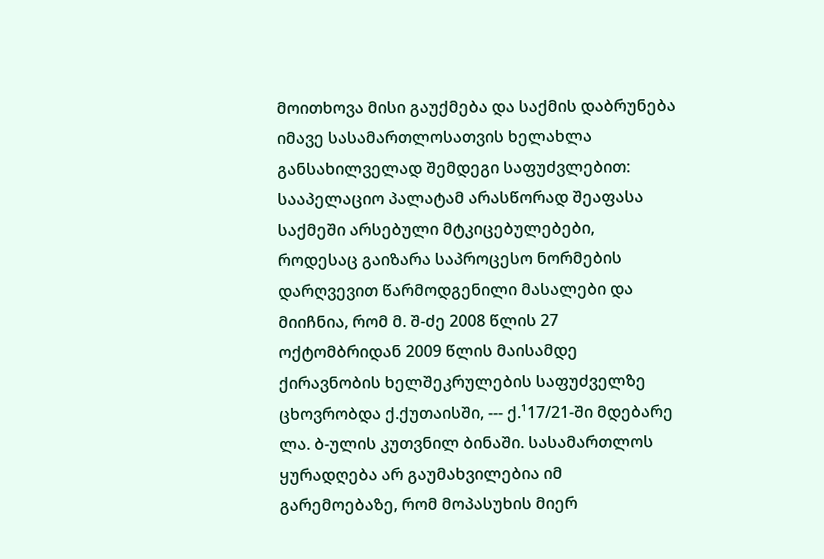მოითხოვა მისი გაუქმება და საქმის დაბრუნება იმავე სასამართლოსათვის ხელახლა განსახილველად შემდეგი საფუძვლებით: სააპელაციო პალატამ არასწორად შეაფასა საქმეში არსებული მტკიცებულებები, როდესაც გაიზარა საპროცესო ნორმების დარღვევით წარმოდგენილი მასალები და მიიჩნია, რომ მ. შ-ძე 2008 წლის 27 ოქტომბრიდან 2009 წლის მაისამდე ქირავნობის ხელშეკრულების საფუძველზე ცხოვრობდა ქ.ქუთაისში, --- ქ.¹17/21-ში მდებარე ლა. ბ-ულის კუთვნილ ბინაში. სასამართლოს ყურადღება არ გაუმახვილებია იმ გარემოებაზე, რომ მოპასუხის მიერ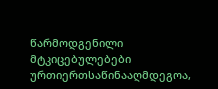წარმოდგენილი მტკიცებულებები ურთიერთსაწინააღმდეგოა,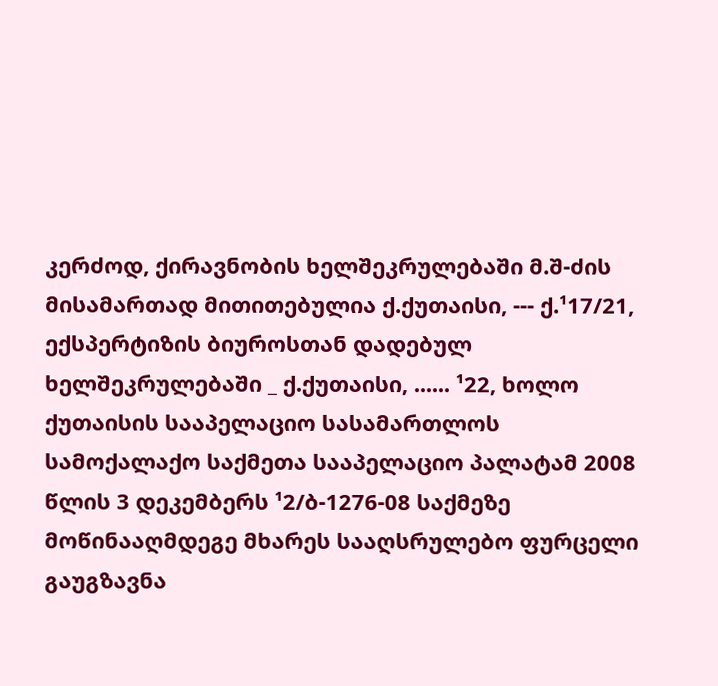კერძოდ, ქირავნობის ხელშეკრულებაში მ.შ-ძის მისამართად მითითებულია ქ.ქუთაისი, --- ქ.¹17/21, ექსპერტიზის ბიუროსთან დადებულ ხელშეკრულებაში _ ქ.ქუთაისი, ...... ¹22, ხოლო ქუთაისის სააპელაციო სასამართლოს სამოქალაქო საქმეთა სააპელაციო პალატამ 2008 წლის 3 დეკემბერს ¹2/ბ-1276-08 საქმეზე მოწინააღმდეგე მხარეს სააღსრულებო ფურცელი გაუგზავნა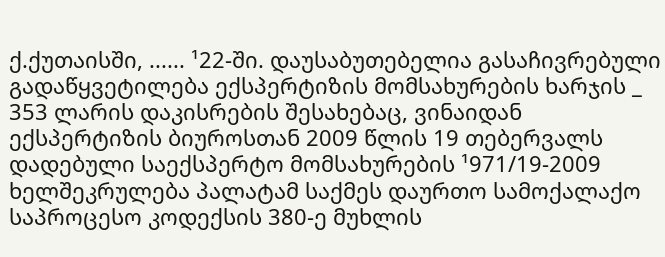ქ.ქუთაისში, ...... ¹22-ში. დაუსაბუთებელია გასაჩივრებული გადაწყვეტილება ექსპერტიზის მომსახურების ხარჯის _ 353 ლარის დაკისრების შესახებაც, ვინაიდან ექსპერტიზის ბიუროსთან 2009 წლის 19 თებერვალს დადებული საექსპერტო მომსახურების ¹971/19-2009 ხელშეკრულება პალატამ საქმეს დაურთო სამოქალაქო საპროცესო კოდექსის 380-ე მუხლის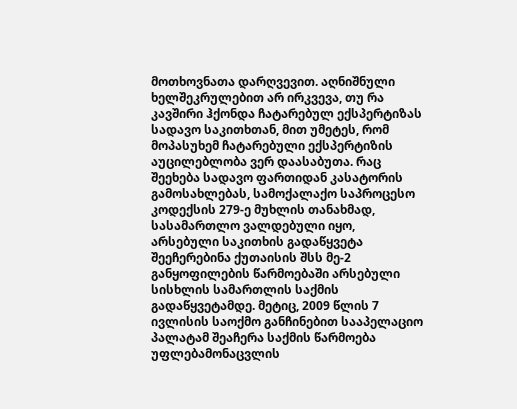მოთხოვნათა დარღვევით. აღნიშნული ხელშეკრულებით არ ირკვევა, თუ რა კავშირი ჰქონდა ჩატარებულ ექსპერტიზას სადავო საკითხთან, მით უმეტეს, რომ მოპასუხემ ჩატარებული ექსპერტიზის აუცილებლობა ვერ დაასაბუთა. რაც შეეხება სადავო ფართიდან კასატორის გამოსახლებას, სამოქალაქო საპროცესო კოდექსის 279-ე მუხლის თანახმად, სასამართლო ვალდებული იყო, არსებული საკითხის გადაწყვეტა შეეჩერებინა ქუთაისის შსს მე-2 განყოფილების წარმოებაში არსებული სისხლის სამართლის საქმის გადაწყვეტამდე. მეტიც, 2009 წლის 7 ივლისის საოქმო განჩინებით სააპელაციო პალატამ შეაჩერა საქმის წარმოება უფლებამონაცვლის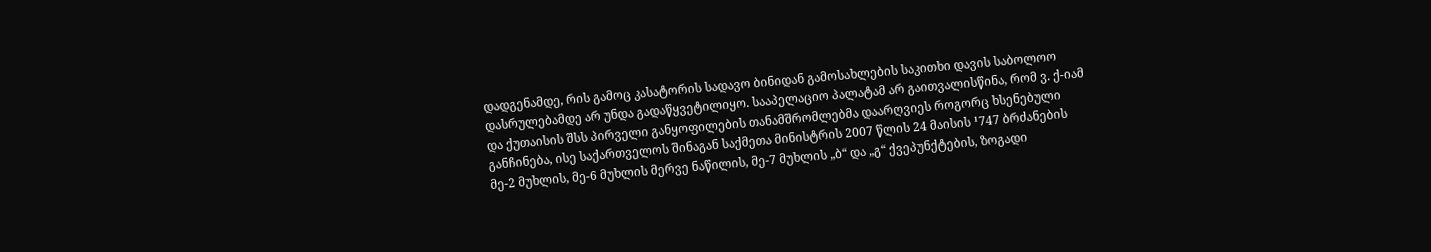დადგენამდე, რის გამოც კასატორის სადავო ბინიდან გამოსახლების საკითხი დავის საბოლოო დასრულებამდე არ უნდა გადაწყვეტილიყო. სააპელაციო პალატამ არ გაითვალისწინა, რომ ვ. ქ-იამ და ქუთაისის შსს პირველი განყოფილების თანამშრომლებმა დაარღვიეს როგორც ხსენებული განჩინება, ისე საქართველოს შინაგან საქმეთა მინისტრის 2007 წლის 24 მაისის ¹747 ბრძანების მე-2 მუხლის, მე-6 მუხლის მერვე ნაწილის, მე-7 მუხლის „ბ“ და „გ“ ქვეპუნქტების, ზოგადი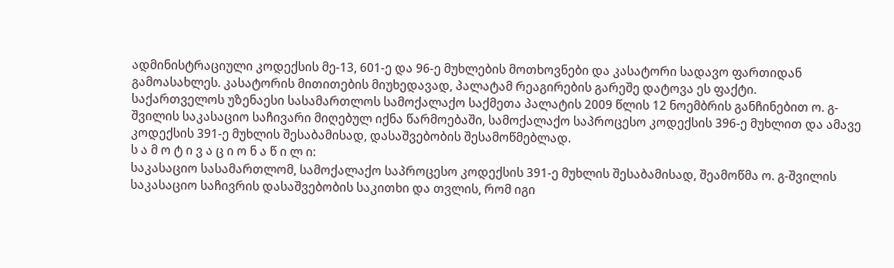ადმინისტრაციული კოდექსის მე-13, 601-ე და 96-ე მუხლების მოთხოვნები და კასატორი სადავო ფართიდან გამოასახლეს. კასატორის მითითების მიუხედავად, პალატამ რეაგირების გარეშე დატოვა ეს ფაქტი.
საქართველოს უზენაესი სასამართლოს სამოქალაქო საქმეთა პალატის 2009 წლის 12 ნოემბრის განჩინებით ო. გ-შვილის საკასაციო საჩივარი მიღებულ იქნა წარმოებაში, სამოქალაქო საპროცესო კოდექსის 396-ე მუხლით და ამავე კოდექსის 391-ე მუხლის შესაბამისად, დასაშვებობის შესამოწმებლად.
ს ა მ ო ტ ი ვ ა ც ი ო ნ ა წ ი ლ ი:
საკასაციო სასამართლომ, სამოქალაქო საპროცესო კოდექსის 391-ე მუხლის შესაბამისად, შეამოწმა ო. გ-შვილის საკასაციო საჩივრის დასაშვებობის საკითხი და თვლის, რომ იგი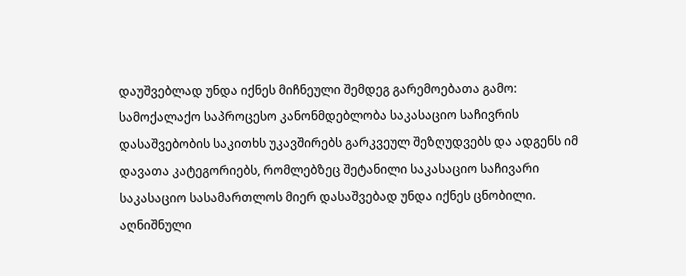დაუშვებლად უნდა იქნეს მიჩნეული შემდეგ გარემოებათა გამო:
სამოქალაქო საპროცესო კანონმდებლობა საკასაციო საჩივრის დასაშვებობის საკითხს უკავშირებს გარკვეულ შეზღუდვებს და ადგენს იმ დავათა კატეგორიებს, რომლებზეც შეტანილი საკასაციო საჩივარი საკასაციო სასამართლოს მიერ დასაშვებად უნდა იქნეს ცნობილი. აღნიშნული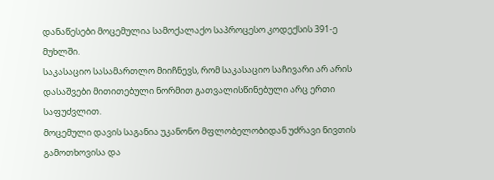დანაწესები მოცემულია სამოქალაქო საპროცესო კოდექსის 391-ე მუხლში.
საკასაციო სასამართლო მიიჩნევს, რომ საკასაციო საჩივარი არ არის დასაშვები მითითებული ნორმით გათვალისწინებული არც ერთი საფუძვლით.
მოცემული დავის საგანია უკანონო მფლობელობიდან უძრავი ნივთის გამოთხოვისა და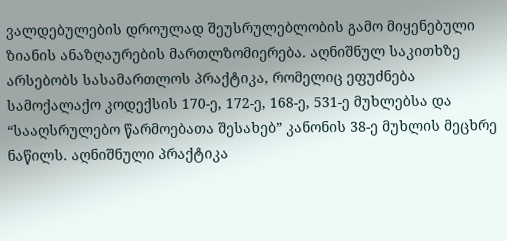ვალდებულების დროულად შეუსრულებლობის გამო მიყენებული ზიანის ანაზღაურების მართლზომიერება. აღნიშნულ საკითხზე არსებობს სასამართლოს პრაქტიკა, რომელიც ეფუძნება სამოქალაქო კოდექსის 170-ე, 172-ე, 168-ე, 531-ე მუხლებსა და “სააღსრულებო წარმოებათა შესახებ” კანონის 38-ე მუხლის მეცხრე ნაწილს. აღნიშნული პრაქტიკა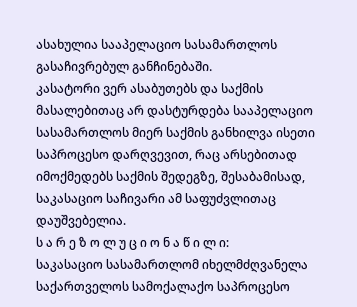ასახულია სააპელაციო სასამართლოს გასაჩივრებულ განჩინებაში.
კასატორი ვერ ასაბუთებს და საქმის მასალებითაც არ დასტურდება სააპელაციო სასამართლოს მიერ საქმის განხილვა ისეთი საპროცესო დარღვევით, რაც არსებითად იმოქმედებს საქმის შედეგზე, შესაბამისად, საკასაციო საჩივარი ამ საფუძვლითაც დაუშვებელია.
ს ა რ ე ზ ო ლ უ ც ი ო ნ ა წ ი ლ ი:
საკასაციო სასამართლომ იხელმძღვანელა საქართველოს სამოქალაქო საპროცესო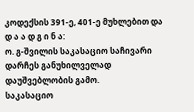კოდექსის 391-ე, 401-ე მუხლებით და
დ ა ა დ გ ი ნ ა:
ო. გ-შვილის საკასაციო საჩივარი დარჩეს განუხილველად დაუშვებლობის გამო.
საკასაციო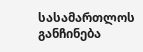სასამართლოს განჩინება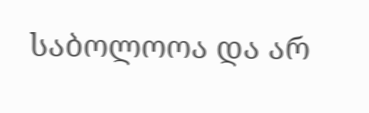საბოლოოა და არ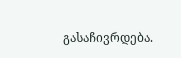გასაჩივრდება.